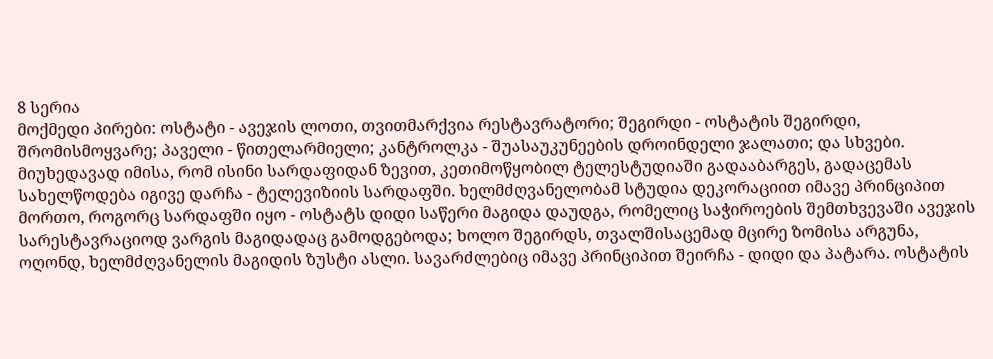8 სერია
მოქმედი პირები: ოსტატი - ავეჯის ლოთი, თვითმარქვია რესტავრატორი; შეგირდი - ოსტატის შეგირდი, შრომისმოყვარე; პაველი - წითელარმიელი; კანტროლკა - შუასაუკუნეების დროინდელი ჯალათი; და სხვები.
მიუხედავად იმისა, რომ ისინი სარდაფიდან ზევით, კეთიმოწყობილ ტელესტუდიაში გადააბარგეს, გადაცემას სახელწოდება იგივე დარჩა - ტელევიზიის სარდაფში. ხელმძღვანელობამ სტუდია დეკორაციით იმავე პრინციპით მორთო, როგორც სარდაფში იყო - ოსტატს დიდი საწერი მაგიდა დაუდგა, რომელიც საჭიროების შემთხვევაში ავეჯის სარესტავრაციოდ ვარგის მაგიდადაც გამოდგებოდა; ხოლო შეგირდს, თვალშისაცემად მცირე ზომისა არგუნა, ოღონდ, ხელმძღვანელის მაგიდის ზუსტი ასლი. სავარძლებიც იმავე პრინციპით შეირჩა - დიდი და პატარა. ოსტატის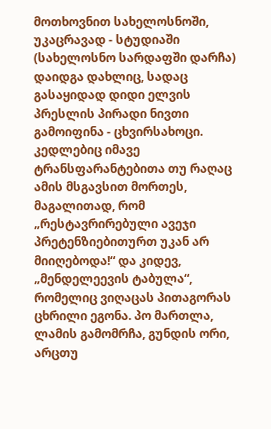მოთხოვნით სახელოსნოში, უკაცრავად - სტუდიაში (სახელოსნო სარდაფში დარჩა) დაიდგა დახლიც, სადაც გასაყიდად დიდი ელვის პრესლის პირადი ნივთი გამოიფინა - ცხვირსახოცი. კედლებიც იმავე ტრანსფარანტებითა თუ რაღაც ამის მსგავსით მორთეს, მაგალითად, რომ „რესტავრირებული ავეჯი პრეტენზიებითურთ უკან არ მიიღებოდა!“ და კიდევ, „მენდელეევის ტაბულა“, რომელიც ვიღაცას პითაგორას ცხრილი ეგონა. პო მართლა, ლამის გამომრჩა, გუნდის ორი, არცთუ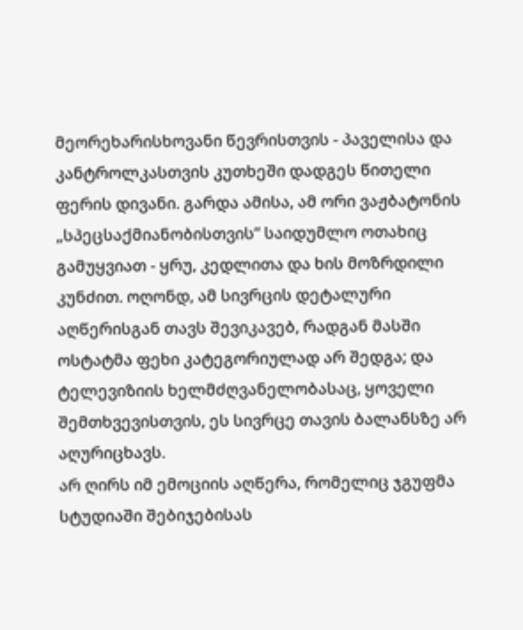მეორეხარისხოვანი წევრისთვის - პაველისა და კანტროლკასთვის კუთხეში დადგეს წითელი ფერის დივანი. გარდა ამისა, ამ ორი ვაჟბატონის „სპეცსაქმიანობისთვის“ საიდუმლო ოთახიც გამუყვიათ - ყრუ, კედლითა და ხის მოზრდილი კუნძით. ოღონდ, ამ სივრცის დეტალური აღწერისგან თავს შევიკავებ, რადგან მასში ოსტატმა ფეხი კატეგორიულად არ შედგა; და ტელევიზიის ხელმძღვანელობასაც, ყოველი შემთხვევისთვის, ეს სივრცე თავის ბალანსზე არ აღურიცხავს.
არ ღირს იმ ემოციის აღწერა, რომელიც ჯგუფმა სტუდიაში შებიჯებისას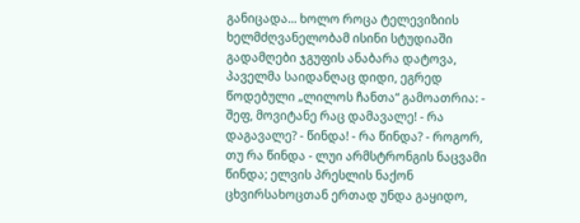განიცადა... ხოლო როცა ტელევიზიის ხელმძღვანელობამ ისინი სტუდიაში გადამღები ჯგუფის ანაბარა დატოვა, პაველმა საიდანღაც დიდი, ეგრედ წოდებული „ლილოს ჩანთა“ გამოათრია: - შეფ, მოვიტანე რაც დამავალე! - რა დაგავალე? - წინდა! - რა წინდა? - როგორ, თუ რა წინდა - ლუი არმსტრონგის ნაცვამი წინდა; ელვის პრესლის ნაქონ ცხვირსახოცთან ერთად უნდა გაყიდო,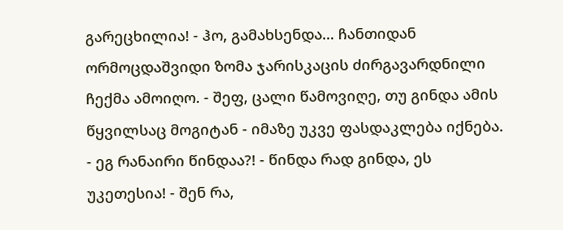გარეცხილია! - ჰო, გამახსენდა... ჩანთიდან ორმოცდაშვიდი ზომა ჯარისკაცის ძირგავარდნილი ჩექმა ამოიღო. - შეფ, ცალი წამოვიღე, თუ გინდა ამის წყვილსაც მოგიტან - იმაზე უკვე ფასდაკლება იქნება. - ეგ რანაირი წინდაა?! - წინდა რად გინდა, ეს უკეთესია! - შენ რა,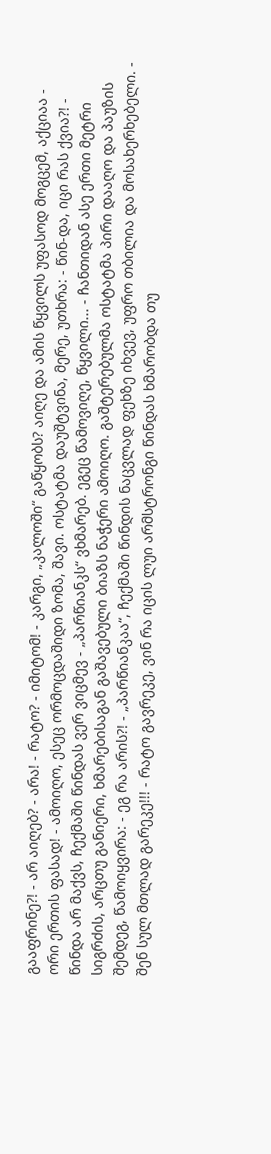გააფრინე?! - არ აიღებ? - არა! - რატო? - იმიტომ! - კარგი, „კალოში“ გაწყობს? აიღე და ამის წყვილს უფასოდ მოგცემ, აქციაა - ორი ერთის ფასად! - ამოიღო, ესეც ორმოცდაშიდი ზომა, შავი. ოსტატმა დაუშტვინა, მერე, უთხრა: - წინ-და, იცი რას ქვია?! - წინდა არ მაქვს, ჩექმაში წინდას ვერ ვიცმევ - „პარწიანკს“ ვხმარებ. ეგეც წამოვიღე, წყვილი... - ჩანთიდან ასე ერთი მეტრი სიგრძის, არცთუ განიერი, ხმარებისაგან გაშავებული ბიაზს ნაჭერი ამოიღო. გაშტერებულმა ოსტატმა პირი დააღო და პაუზის შემდეგ, წამოიყვირა: - ეგ რა არის?! - „პარწიანკაა“, ჩექმაში წინდის ნაცვლად ფეხზე იხვევ, უფრო თბილია და მოსახერხებელი. - შენ სულ მთლად გარეკე!!! - რატო გავრეკე, ვინ რა იცის ლუი არმსტრონგი წინდას ხმარობდა თუ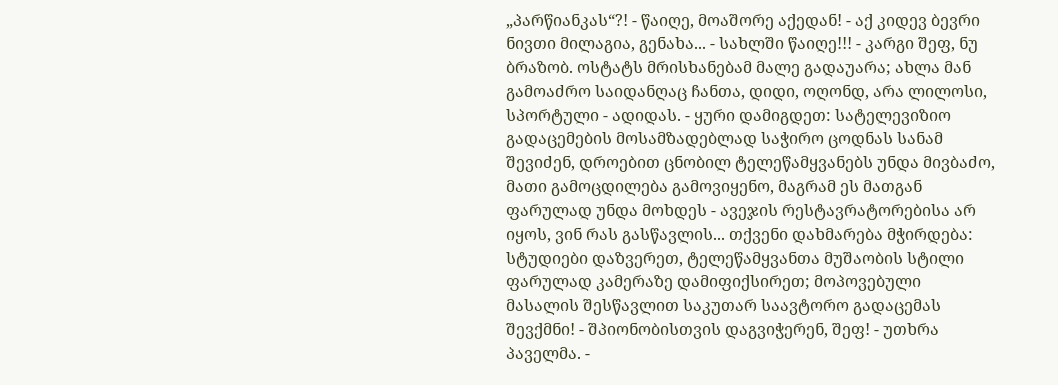„პარწიანკას“?! - წაიღე, მოაშორე აქედან! - აქ კიდევ ბევრი ნივთი მილაგია, გენახა... - სახლში წაიღე!!! - კარგი შეფ, ნუ ბრაზობ. ოსტატს მრისხანებამ მალე გადაუარა; ახლა მან გამოაძრო საიდანღაც ჩანთა, დიდი, ოღონდ, არა ლილოსი, სპორტული - ადიდას. - ყური დამიგდეთ: სატელევიზიო გადაცემების მოსამზადებლად საჭირო ცოდნას სანამ შევიძენ, დროებით ცნობილ ტელეწამყვანებს უნდა მივბაძო, მათი გამოცდილება გამოვიყენო, მაგრამ ეს მათგან ფარულად უნდა მოხდეს - ავეჯის რესტავრატორებისა არ იყოს, ვინ რას გასწავლის... თქვენი დახმარება მჭირდება: სტუდიები დაზვერეთ, ტელეწამყვანთა მუშაობის სტილი ფარულად კამერაზე დამიფიქსირეთ; მოპოვებული მასალის შესწავლით საკუთარ საავტორო გადაცემას შევქმნი! - შპიონობისთვის დაგვიჭერენ, შეფ! - უთხრა პაველმა. -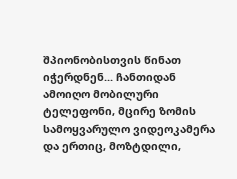შპიონობისთვის წინათ იჭერდნენ... ჩანთიდან ამოიღო მობილური ტელეფონი, მცირე ზომის სამოყვარულო ვიდეოკამერა და ერთიც, მოზტდილი,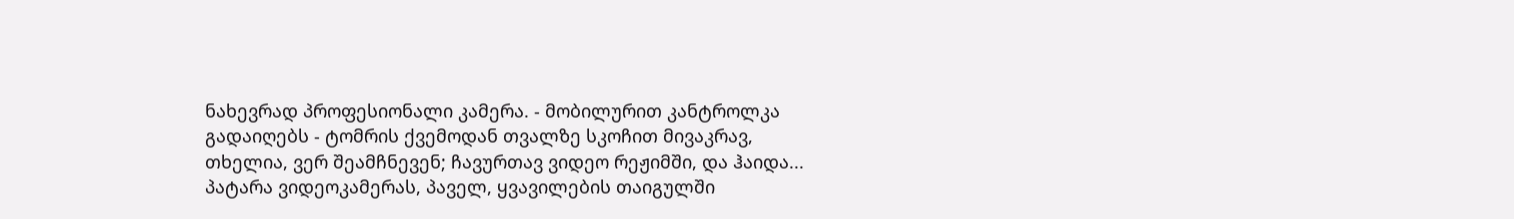ნახევრად პროფესიონალი კამერა. - მობილურით კანტროლკა გადაიღებს - ტომრის ქვემოდან თვალზე სკოჩით მივაკრავ, თხელია, ვერ შეამჩნევენ; ჩავურთავ ვიდეო რეჟიმში, და ჰაიდა... პატარა ვიდეოკამერას, პაველ, ყვავილების თაიგულში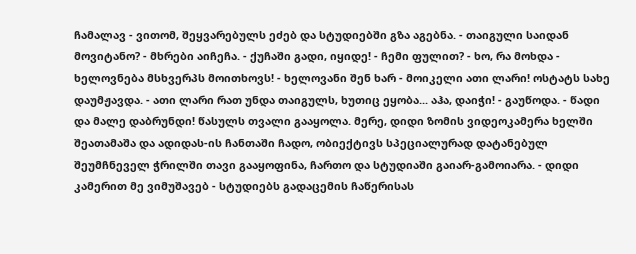ჩამალავ - ვითომ, შეყვარებულს ეძებ და სტუდიებში გზა აგებნა. - თაიგული საიდან მოვიტანო? - მხრები აიჩეჩა. - ქუჩაში გადი, იყიდე! - ჩემი ფულით? - ხო, რა მოხდა - ხელოვნება მსხვერპს მოითხოვს! - ხელოვანი შენ ხარ - მოიკელი ათი ლარი! ოსტატს სახე დაუმჟავდა. - ათი ლარი რათ უნდა თაიგულს, ხუთიც ეყობა... აჰა, დაიჭი! - გაუწოდა. - წადი და მალე დაბრუნდი! წასულს თვალი გააყოლა. მერე, დიდი ზომის ვიდეოკამერა ხელში შეათამაშა და ადიდას-ის ჩანთაში ჩადო, ობიექტივს სპეციალურად დატანებულ შეუმჩნეველ ჭრილში თავი გააყოფინა, ჩართო და სტუდიაში გაიარ-გამოიარა. - დიდი კამერით მე ვიმუშავებ - სტუდიებს გადაცემის ჩაწერისას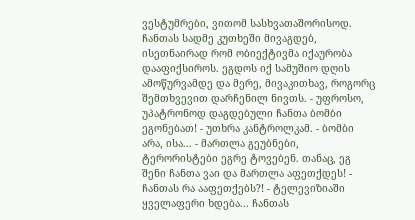ვესტუმრები, ვითომ სასხვათაშორისოდ. ჩანთას სადმე კუთხეში მივაგდებ, ისეთნაირად რომ ობიექტივმა იქაურობა დააფიქსიროს. ეგდოს იქ სამუშიო დღის ამოწურვამდე და მერე, მივაკითხავ, როგორც შემთხვევით დარჩენილ ნივთს. - უფროსო, უპატრონოდ დაგდებული ჩანთა ბომბი ეგონებათ! - უთხრა კანტროლკამ. - ბომბი არა, ისა... - მართლა გეუბნები, ტერორისტები ეგრე ტოვებენ. თანაც, ეგ შენი ჩანთა ვაი და მართლა აფეთქდეს! - ჩანთას რა ააფეთქებს?! - ტელევიზიაში ყველაფერი ხდება... ჩანთას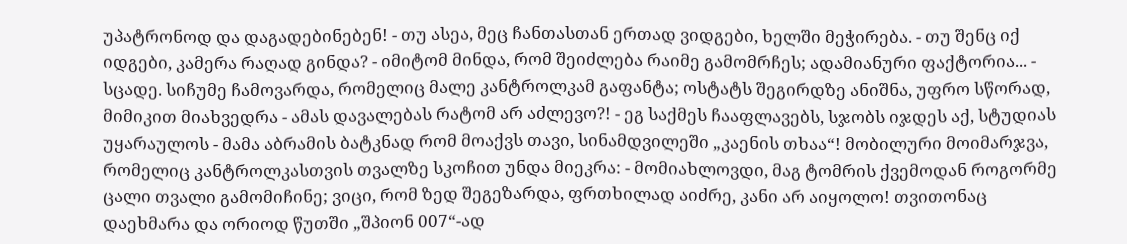უპატრონოდ და დაგადებინებენ! - თუ ასეა, მეც ჩანთასთან ერთად ვიდგები, ხელში მეჭირება. - თუ შენც იქ იდგები, კამერა რაღად გინდა? - იმიტომ მინდა, რომ შეიძლება რაიმე გამომრჩეს; ადამიანური ფაქტორია... - სცადე. სიჩუმე ჩამოვარდა, რომელიც მალე კანტროლკამ გაფანტა; ოსტატს შეგირდზე ანიშნა, უფრო სწორად, მიმიკით მიახვედრა - ამას დავალებას რატომ არ აძლევო?! - ეგ საქმეს ჩააფლავებს, სჯობს იჯდეს აქ, სტუდიას უყარაულოს - მამა აბრამის ბატკნად რომ მოაქვს თავი, სინამდვილეში „კაენის თხაა“! მობილური მოიმარჯვა, რომელიც კანტროლკასთვის თვალზე სკოჩით უნდა მიეკრა: - მომიახლოვდი, მაგ ტომრის ქვემოდან როგორმე ცალი თვალი გამომიჩინე; ვიცი, რომ ზედ შეგეზარდა, ფრთხილად აიძრე, კანი არ აიყოლო! თვითონაც დაეხმარა და ორიოდ წუთში „შპიონ 007“-ად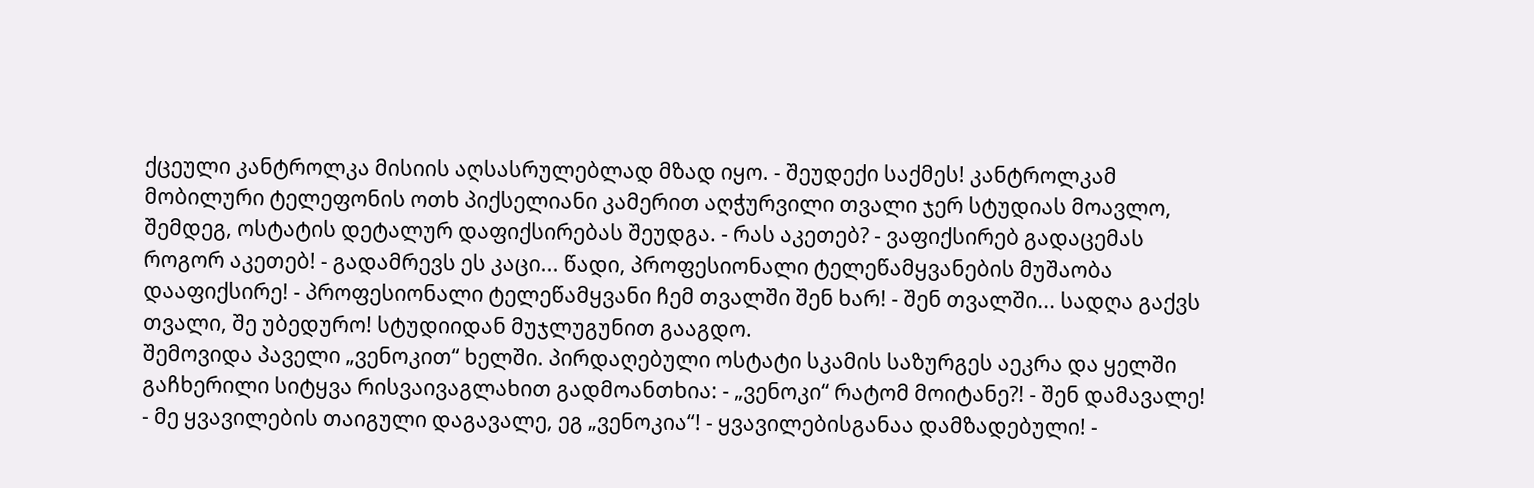ქცეული კანტროლკა მისიის აღსასრულებლად მზად იყო. - შეუდექი საქმეს! კანტროლკამ მობილური ტელეფონის ოთხ პიქსელიანი კამერით აღჭურვილი თვალი ჯერ სტუდიას მოავლო, შემდეგ, ოსტატის დეტალურ დაფიქსირებას შეუდგა. - რას აკეთებ? - ვაფიქსირებ გადაცემას როგორ აკეთებ! - გადამრევს ეს კაცი... წადი, პროფესიონალი ტელეწამყვანების მუშაობა დააფიქსირე! - პროფესიონალი ტელეწამყვანი ჩემ თვალში შენ ხარ! - შენ თვალში... სადღა გაქვს თვალი, შე უბედურო! სტუდიიდან მუჯლუგუნით გააგდო.
შემოვიდა პაველი „ვენოკით“ ხელში. პირდაღებული ოსტატი სკამის საზურგეს აეკრა და ყელში გაჩხერილი სიტყვა რისვაივაგლახით გადმოანთხია: - „ვენოკი“ რატომ მოიტანე?! - შენ დამავალე! - მე ყვავილების თაიგული დაგავალე, ეგ „ვენოკია“! - ყვავილებისგანაა დამზადებული! -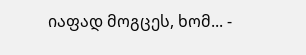იაფად მოგცეს, ხომ... -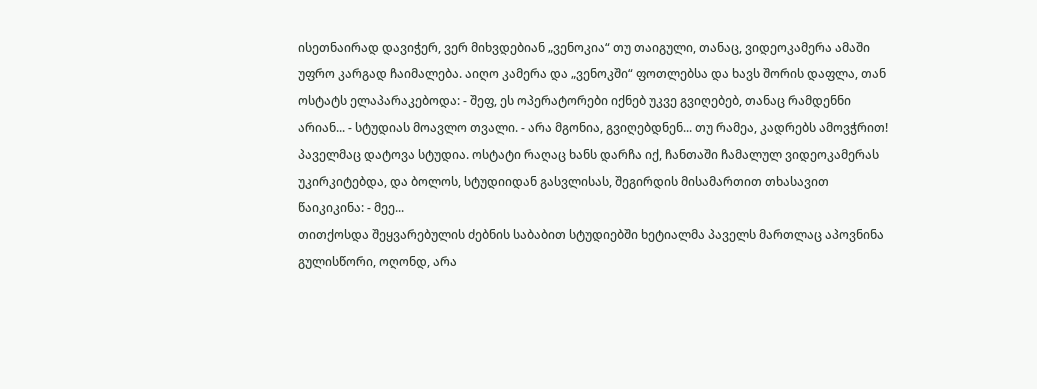ისეთნაირად დავიჭერ, ვერ მიხვდებიან „ვენოკია“ თუ თაიგული, თანაც, ვიდეოკამერა ამაში უფრო კარგად ჩაიმალება. აიღო კამერა და „ვენოკში“ ფოთლებსა და ხავს შორის დაფლა, თან ოსტატს ელაპარაკებოდა: - შეფ, ეს ოპერატორები იქნებ უკვე გვიღებებ, თანაც რამდენნი არიან... - სტუდიას მოავლო თვალი. - არა მგონია, გვიღებდნენ... თუ რამეა, კადრებს ამოვჭრით! პაველმაც დატოვა სტუდია. ოსტატი რაღაც ხანს დარჩა იქ, ჩანთაში ჩამალულ ვიდეოკამერას უკირკიტებდა, და ბოლოს, სტუდიიდან გასვლისას, შეგირდის მისამართით თხასავით წაიკიკინა: - მეე...
თითქოსდა შეყვარებულის ძებნის საბაბით სტუდიებში ხეტიალმა პაველს მართლაც აპოვნინა გულისწორი, ოღონდ, არა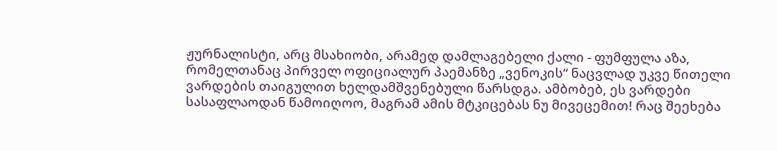ჟურნალისტი, არც მსახიობი, არამედ დამლაგებელი ქალი - ფუმფულა აზა, რომელთანაც პირველ ოფიციალურ პაემანზე „ვენოკის“ ნაცვლად უკვე წითელი ვარდების თაიგულით ხელდამშვენებული წარსდგა. ამბობებ, ეს ვარდები სასაფლაოდან წამოიღოო, მაგრამ ამის მტკიცებას ნუ მივეცემით! რაც შეეხება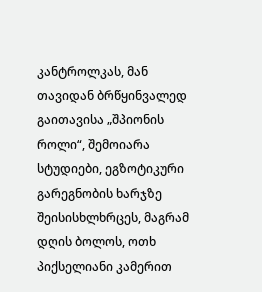კანტროლკას, მან თავიდან ბრწყინვალედ გაითავისა „შპიონის როლი“, შემოიარა სტუდიები, ეგზოტიკური გარეგნობის ხარჯზე შეისისხლხრცეს, მაგრამ დღის ბოლოს, ოთხ პიქსელიანი კამერით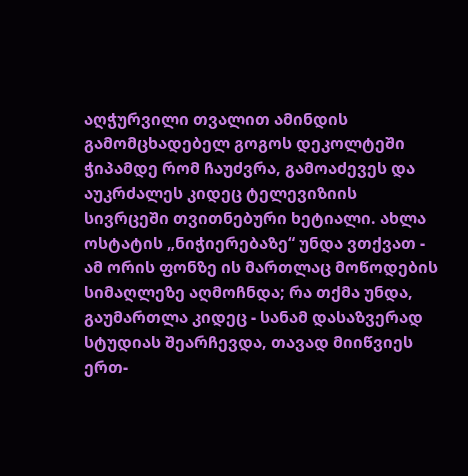აღჭურვილი თვალით ამინდის გამომცხადებელ გოგოს დეკოლტეში ჭიპამდე რომ ჩაუძვრა, გამოაძევეს და აუკრძალეს კიდეც ტელევიზიის სივრცეში თვითნებური ხეტიალი. ახლა ოსტატის „ნიჭიერებაზე“ უნდა ვთქვათ - ამ ორის ფონზე ის მართლაც მოწოდების სიმაღლეზე აღმოჩნდა; რა თქმა უნდა, გაუმართლა კიდეც - სანამ დასაზვერად სტუდიას შეარჩევდა, თავად მიიწვიეს ერთ-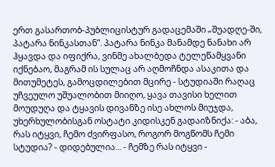ერთ გასართობ-პუბლიცისტურ გადაცემაში „შუადღე-ში, პატარა ნინკასთან“. პატარა ნინკა მანამდე ნანახი არ ჰყავდა და იფიქრა, ვინმე ახალბედა ტელეწამყვანი იქნებაო, მაგრამ ის სულაც არ აღმოჩნდა ასაკითა და მითუმეტეს, გამოცდილებით მცირე - სტუდიაში რაღაც უჩვეულო უშუალობით მიიღო, ყავა თავისი ხელით მოუდუღა და ტყავის დივანზე ისე ახლოს მიუჯდა, უხერხულობისგან ოსტატი კიდისკენ გადაიზნიქა: - აბა, რას იტყვი, ჩემო ძვირფასო, როგორ მოგწომს ჩემი სტუდია? - დიდებულია... - ჩემზე რას იტყვი -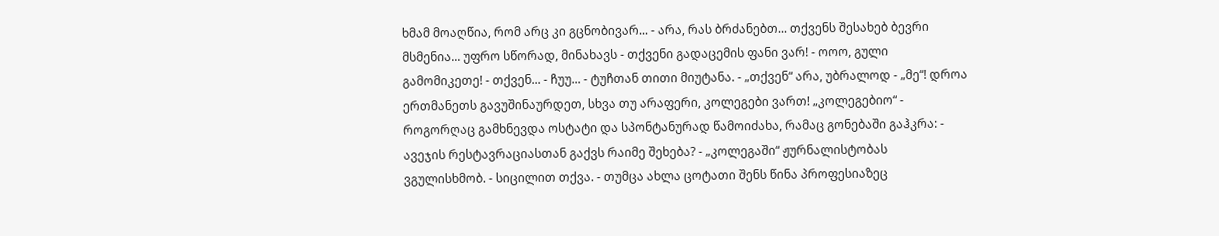ხმამ მოაღწია, რომ არც კი გცნობივარ... - არა, რას ბრძანებთ... თქვენს შესახებ ბევრი მსმენია... უფრო სწორად, მინახავს - თქვენი გადაცემის ფანი ვარ! - ოოო, გული გამომიკეთე! - თქვენ... - ჩუუ... - ტუჩთან თითი მიუტანა. - „თქვენ“ არა, უბრალოდ - „მე“! დროა ერთმანეთს გავუშინაურდეთ, სხვა თუ არაფერი, კოლეგები ვართ! „კოლეგებიო“ - როგორღაც გამხნევდა ოსტატი და სპონტანურად წამოიძახა, რამაც გონებაში გაჰკრა: - ავეჯის რესტავრაციასთან გაქვს რაიმე შეხება? - „კოლეგაში“ ჟურნალისტობას ვგულისხმობ. - სიცილით თქვა. - თუმცა ახლა ცოტათი შენს წინა პროფესიაზეც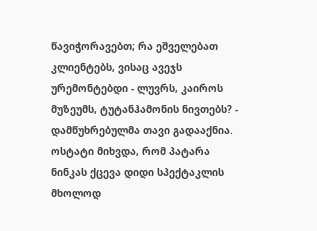წავიჭორავებთ; რა ეშველებათ კლიენტებს, ვისაც ავეჯს ურემონტებდი - ლუვრს, კაიროს მუზეუმს, ტუტანჰამონის ნივთებს? - დამწუხრებულმა თავი გადააქნია. ოსტატი მიხვდა, რომ პატარა ნინკას ქცევა დიდი სპექტაკლის მხოლოდ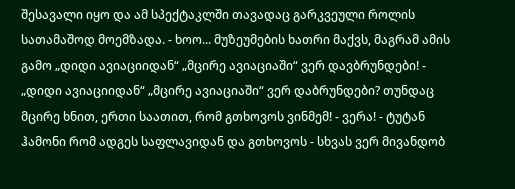შესავალი იყო და ამ სპექტაკლში თავადაც გარკვეული როლის სათამაშოდ მოემზადა. - ხოო... მუზეუმების ხათრი მაქვს, მაგრამ ამის გამო „დიდი ავიაციიდან“ „მცირე ავიაციაში“ ვერ დავბრუნდები! - „დიდი ავიაციიდან“ „მცირე ავიაციაში“ ვერ დაბრუნდები? თუნდაც მცირე ხნით, ერთი საათით, რომ გთხოვოს ვინმემ! - ვერა! - ტუტან ჰამონი რომ ადგეს საფლავიდან და გთხოვოს - სხვას ვერ მივანდობ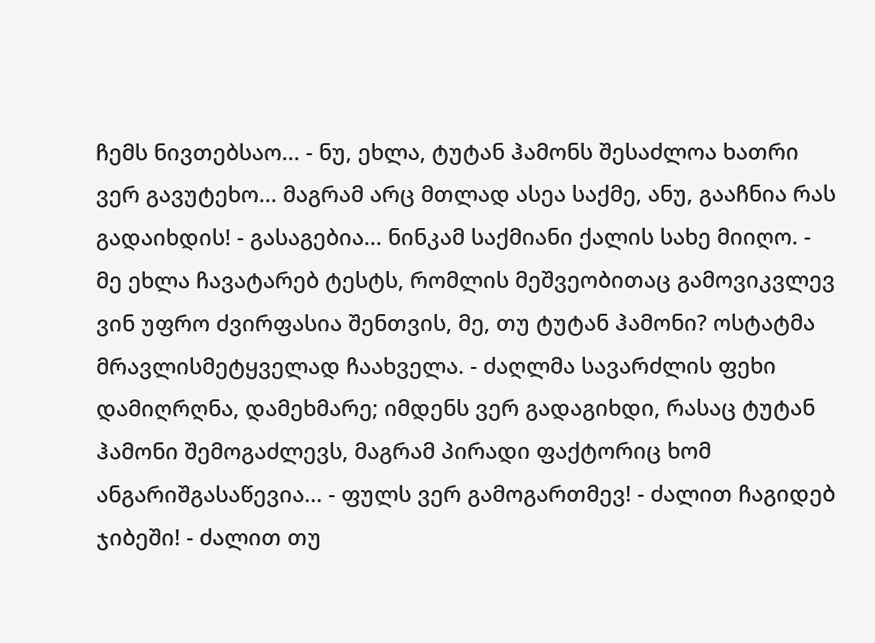ჩემს ნივთებსაო... - ნუ, ეხლა, ტუტან ჰამონს შესაძლოა ხათრი ვერ გავუტეხო... მაგრამ არც მთლად ასეა საქმე, ანუ, გააჩნია რას გადაიხდის! - გასაგებია... ნინკამ საქმიანი ქალის სახე მიიღო. - მე ეხლა ჩავატარებ ტესტს, რომლის მეშვეობითაც გამოვიკვლევ ვინ უფრო ძვირფასია შენთვის, მე, თუ ტუტან ჰამონი? ოსტატმა მრავლისმეტყველად ჩაახველა. - ძაღლმა სავარძლის ფეხი დამიღრღნა, დამეხმარე; იმდენს ვერ გადაგიხდი, რასაც ტუტან ჰამონი შემოგაძლევს, მაგრამ პირადი ფაქტორიც ხომ ანგარიშგასაწევია... - ფულს ვერ გამოგართმევ! - ძალით ჩაგიდებ ჯიბეში! - ძალით თუ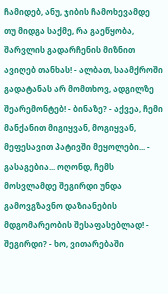ჩამიდებ, ანუ, ჯიბის ჩამოხევამდე თუ მიდგა საქმე, რა გაეწყობა, შარვლის გადარჩენის მიზნით ავიღებ თანხას! - ალბათ, საამქროში გადატანას არ მომთხოვ, ადგილზე შეარემონტებ! - ბინაზე? - აქვეა, ჩემი მანქანით მიგიყვან, მოგიყვან, მეფესავით პატივში მეყოლები... - გასაგებია... ოღონდ, ჩემს მოსვლამდე შეგირდი უნდა გამოვგზავნო დაზიანების მდგომარეობის შესაფასებლად! - შეგირდი? - ხო, ვითარებაში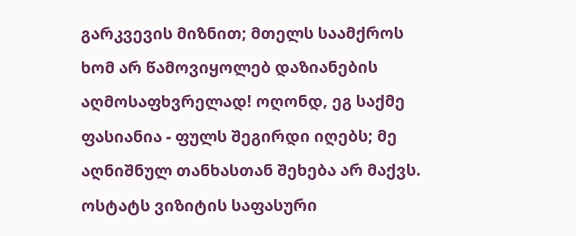გარკვევის მიზნით; მთელს საამქროს ხომ არ წამოვიყოლებ დაზიანების აღმოსაფხვრელად! ოღონდ, ეგ საქმე ფასიანია - ფულს შეგირდი იღებს; მე აღნიშნულ თანხასთან შეხება არ მაქვს. ოსტატს ვიზიტის საფასური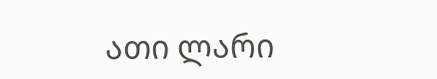ათი ლარი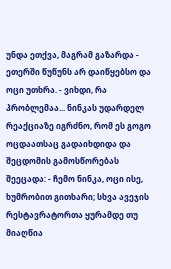უნდა ეთქვა, მაგრამ გაზარდა - ეთერში წუწუნს არ დაიწყებსო და ოცი უთხრა. - ვიხდი, რა პრობლემაა... ნინკას უდარდელ რეაქციაზე იგრძნო, რომ ეს გოგო ოცდაათსაც გადაიხდიდა და შეცდომის გამოსწორებას შეეცადა: - ჩემო ნინკა, ოცი ისე, ხუმრობით გითხარი; სხვა ავეჯის რესტავრატორთა ყურამდე თუ მიაღწია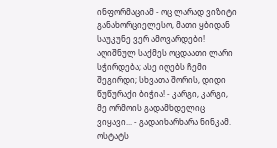ინფორმაციამ - ოც ლარად ვიზიტი განახორციელესო, მათი ყბიდან საუკუნე ვერ ამოვარდები! აღიშნულ საქმეს ოცდაათი ლარი სჭირდება; ასე იღებს ჩემი შეგირდი; სხვათა შორის, დიდი წუწურაქი ბიჭია! - კარგი, კარგი, მე ორმოის გადამხდელიც ვიყავი... - გადაიხარხარა ნინკამ. ოსტატს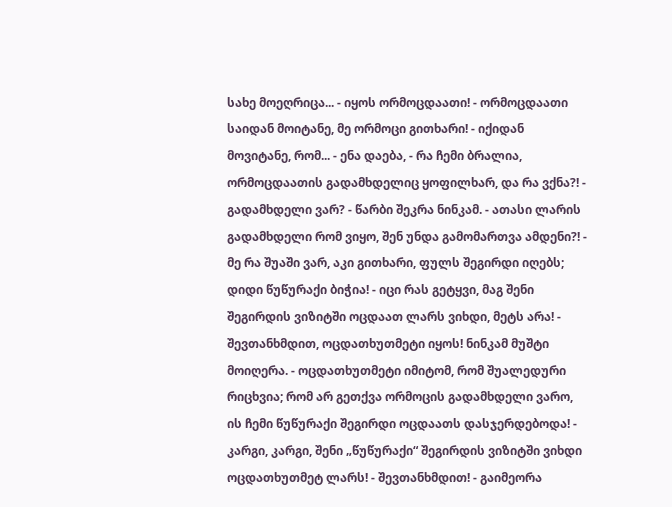სახე მოეღრიცა... - იყოს ორმოცდაათი! - ორმოცდაათი საიდან მოიტანე, მე ორმოცი გითხარი! - იქიდან მოვიტანე, რომ... - ენა დაება, - რა ჩემი ბრალია, ორმოცდაათის გადამხდელიც ყოფილხარ, და რა ვქნა?! - გადამხდელი ვარ? - წარბი შეკრა ნინკამ. - ათასი ლარის გადამხდელი რომ ვიყო, შენ უნდა გამომართვა ამდენი?! - მე რა შუაში ვარ, აკი გითხარი, ფულს შეგირდი იღებს; დიდი წუწურაქი ბიჭია! - იცი რას გეტყვი, მაგ შენი შეგირდის ვიზიტში ოცდაათ ლარს ვიხდი, მეტს არა! - შევთანხმდით, ოცდათხუთმეტი იყოს! ნინკამ მუშტი მოიღერა. - ოცდათხუთმეტი იმიტომ, რომ შუალედური რიცხვია; რომ არ გეთქვა ორმოცის გადამხდელი ვარო, ის ჩემი წუწურაქი შეგირდი ოცდაათს დასჯერდებოდა! - კარგი, კარგი, შენი „წუწურაქი“ შეგირდის ვიზიტში ვიხდი ოცდათხუთმეტ ლარს! - შევთანხმდით! - გაიმეორა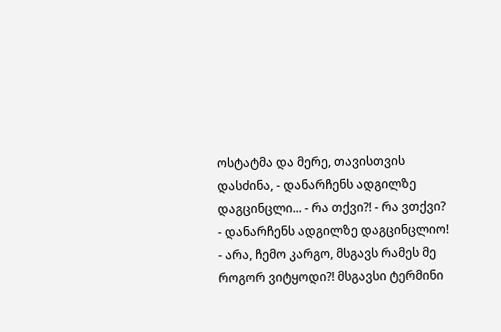ოსტატმა და მერე, თავისთვის დასძინა, - დანარჩენს ადგილზე დაგცინცლი... - რა თქვი?! - რა ვთქვი? - დანარჩენს ადგილზე დაგცინცლიო! - არა, ჩემო კარგო, მსგავს რამეს მე როგორ ვიტყოდი?! მსგავსი ტერმინი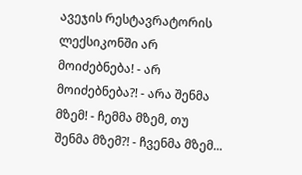ავეჯის რესტავრატორის ლექსიკონში არ მოიძებნება! - არ მოიძებნება?! - არა შენმა მზემ! - ჩემმა მზემ, თუ შენმა მზემ?! - ჩვენმა მზემ...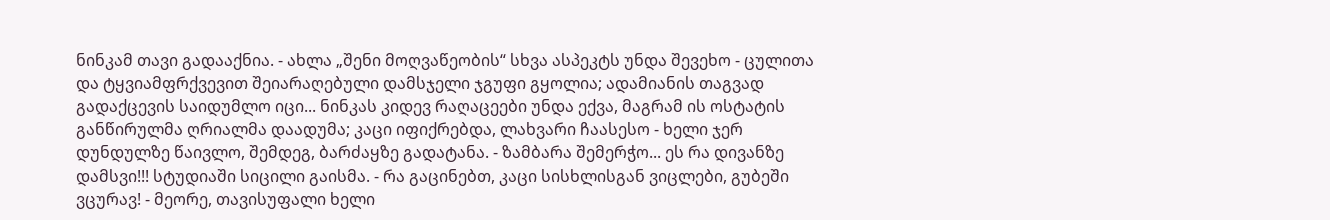ნინკამ თავი გადააქნია. - ახლა „შენი მოღვაწეობის“ სხვა ასპეკტს უნდა შევეხო - ცულითა და ტყვიამფრქვევით შეიარაღებული დამსჯელი ჯგუფი გყოლია; ადამიანის თაგვად გადაქცევის საიდუმლო იცი... ნინკას კიდევ რაღაცეები უნდა ექვა, მაგრამ ის ოსტატის განწირულმა ღრიალმა დაადუმა; კაცი იფიქრებდა, ლახვარი ჩაასესო - ხელი ჯერ დუნდულზე წაივლო, შემდეგ, ბარძაყზე გადატანა. - ზამბარა შემერჭო... ეს რა დივანზე დამსვი!!! სტუდიაში სიცილი გაისმა. - რა გაცინებთ, კაცი სისხლისგან ვიცლები, გუბეში ვცურავ! - მეორე, თავისუფალი ხელი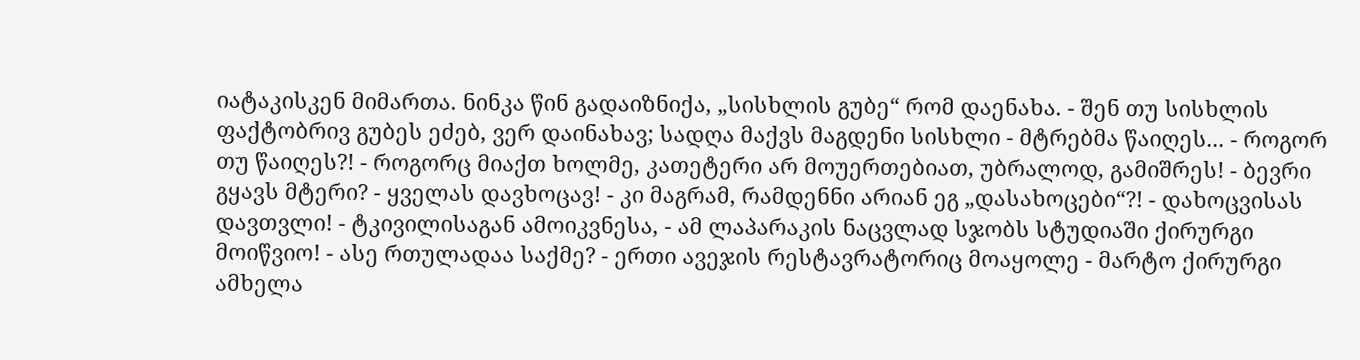იატაკისკენ მიმართა. ნინკა წინ გადაიზნიქა, „სისხლის გუბე“ რომ დაენახა. - შენ თუ სისხლის ფაქტობრივ გუბეს ეძებ, ვერ დაინახავ; სადღა მაქვს მაგდენი სისხლი - მტრებმა წაიღეს... - როგორ თუ წაიღეს?! - როგორც მიაქთ ხოლმე, კათეტერი არ მოუერთებიათ, უბრალოდ, გამიშრეს! - ბევრი გყავს მტერი? - ყველას დავხოცავ! - კი მაგრამ, რამდენნი არიან ეგ „დასახოცები“?! - დახოცვისას დავთვლი! - ტკივილისაგან ამოიკვნესა, - ამ ლაპარაკის ნაცვლად სჯობს სტუდიაში ქირურგი მოიწვიო! - ასე რთულადაა საქმე? - ერთი ავეჯის რესტავრატორიც მოაყოლე - მარტო ქირურგი ამხელა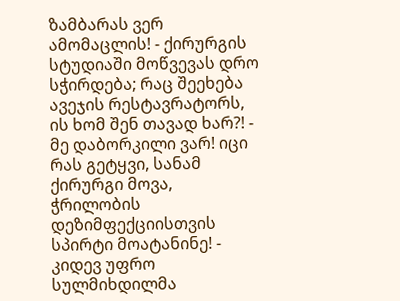ზამბარას ვერ ამომაცლის! - ქირურგის სტუდიაში მოწვევას დრო სჭირდება; რაც შეეხება ავეჯის რესტავრატორს, ის ხომ შენ თავად ხარ?! - მე დაბორკილი ვარ! იცი რას გეტყვი, სანამ ქირურგი მოვა, ჭრილობის დეზიმფექციისთვის სპირტი მოატანინე! - კიდევ უფრო სულმიხდილმა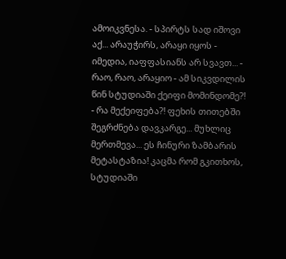ამოიკვნესა. - სპირტს სად იშოვი აქ... არაუჭირს, არაყი იყოს - იმედია, იაფფასიანს არ სვავთ... - რაო, რაო, არაყიო - ამ სიკვდილის წინ სტუდიაში ქეიფი მომინდომე?! - რა მექეიფება?! ფეხის თითებში შეგრძნება დავკარგე... მუხლიც მერთმევა... ეს ჩინური ზამბარის მეტასტაზია! კაცმა რომ გკითხოს, სტუდიაში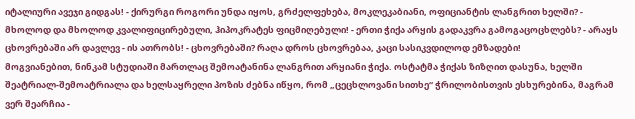იტალიური ავეჯი გიდგას! - ქირურგი როგორი უნდა იყოს, გრძელფეხება, მოკლეკაბიანი, ოფიციანტის ლანგრით ხელში? - მხოლოდ და მხოლოდ კვალიფიცირებული, ჰიპოკრატეს ფიცმიღებული! - ერთი ჭიქა არყის გადაკვრა გამოგაცოცხლებს? - არაყს ცხოვრებაში არ დავლევ - ის ათრობს! - ცხოვრებაში? რაღა დროს ცხოვრებაა, კაცი სასიკვდილოდ ემზადები!
მოგვიანებით, ნინკამ სტუდიაში მართლაც შემოატანინა ლანგრით არყიანი ჭიქა. ოსტატმა ჭიქას ზიზღით დასუნა, ხელში შეატრიალ-შემოატრიალა და ხელსაყრელი პოზის ძებნა იწყო, რომ „ცეცხლოვანი სითხე“ ჭრილობისთვის ესხურებინა, მაგრამ ვერ შეარჩია -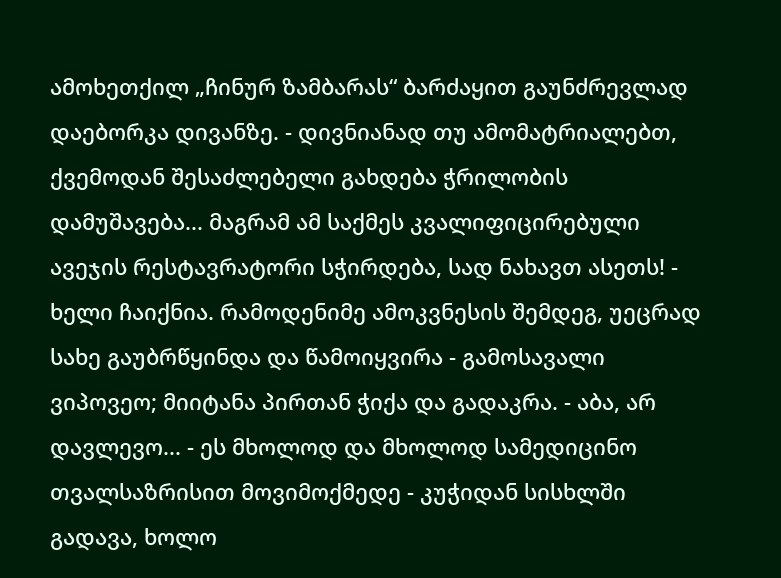ამოხეთქილ „ჩინურ ზამბარას“ ბარძაყით გაუნძრევლად დაებორკა დივანზე. - დივნიანად თუ ამომატრიალებთ, ქვემოდან შესაძლებელი გახდება ჭრილობის დამუშავება... მაგრამ ამ საქმეს კვალიფიცირებული ავეჯის რესტავრატორი სჭირდება, სად ნახავთ ასეთს! - ხელი ჩაიქნია. რამოდენიმე ამოკვნესის შემდეგ, უეცრად სახე გაუბრწყინდა და წამოიყვირა - გამოსავალი ვიპოვეო; მიიტანა პირთან ჭიქა და გადაკრა. - აბა, არ დავლევო... - ეს მხოლოდ და მხოლოდ სამედიცინო თვალსაზრისით მოვიმოქმედე - კუჭიდან სისხლში გადავა, ხოლო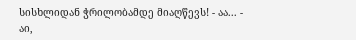სისხლიდან ჭრილობამდე მიაღწევს! - აა... - აი,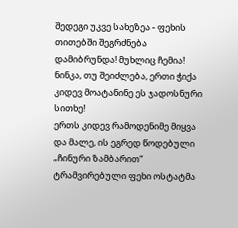შედეგი უკვე სახეზეა - ფეხის თითებში შეგრძნება დამიბრუნდა! მუხლიც ჩემია! ნინკა, თუ შეიძლება, ერთი ჭიქა კიდევ მოატანინე ეს ჯადოსნური სითხე!
ერთს კიდევ რამოდენიმე მიყვა და მალე, ის ეგრედ წოდებული „ჩინური ზამბარით“ ტრამვირებული ფეხი ოსტატმა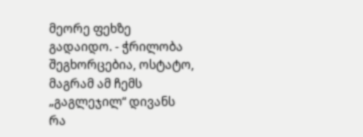მეორე ფეხზე გადაიდო. - ჭრილობა შეგხორცებია, ოსტატო, მაგრამ ამ ჩემს „გაგლეჯილ“ დივანს რა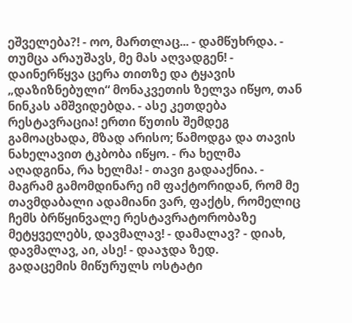ეშველება?! - ოო, მართლაც... - დამწუხრდა. - თუმცა არაუშავს, მე მას აღვადგენ! - დაინერწყვა ცერა თითზე და ტყავის „დაზიზნებული“ მონაკვეთის ზელვა იწყო, თან ნინკას ამშვიდებდა. - ასე კეთდება რესტავრაცია! ერთი წუთის შემდეგ გამოაცხადა, მზად არისო; წამოდგა და თავის ნახელავით ტკბობა იწყო. - რა ხელმა აღადგინა, რა ხელმა! - თავი გადააქნია. - მაგრამ გამომდინარე იმ ფაქტორიდან, რომ მე თავმდაბალი ადამიანი ვარ, ფაქტს, რომელიც ჩემს ბრწყინვალე რესტავრატორობაზე მეტყველებს, დავმალავ! - დამალავ? - დიახ, დავმალავ, აი, ასე! - დააჯდა ზედ.
გადაცემის მიწურულს ოსტატი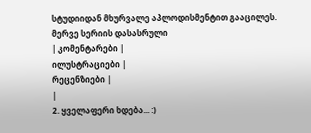სტუდიიდან მხურვალე აპლოდისმენტით გააცილეს.
მერვე სერიის დასასრული
| კომენტარები |
ილუსტრაციები |
რეცენზიები |
|
2. ყველაფერი ხდება... :)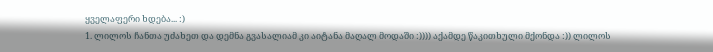ყველაფერი ხდება... :)
1. ლილოს ჩანთა უძახეთ და დემნა გვასალიამ კი აიტანა მაღალ მოდაში :)))) აქამდე წაკითხული მქონდა :)) ლილოს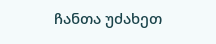ჩანთა უძახეთ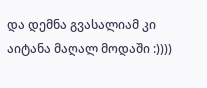და დემნა გვასალიამ კი აიტანა მაღალ მოდაში :))))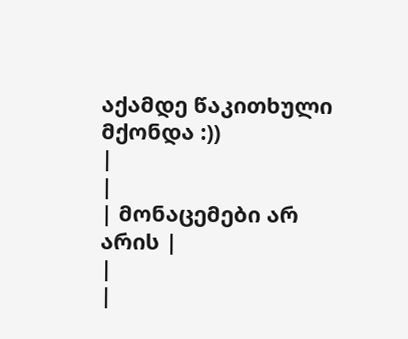აქამდე წაკითხული მქონდა :))
|
|
| მონაცემები არ არის |
|
|